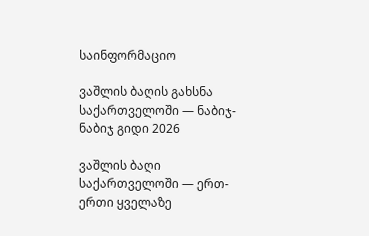საინფორმაციო

ვაშლის ბაღის გახსნა საქართველოში — ნაბიჯ-ნაბიჯ გიდი 2026

ვაშლის ბაღი საქართველოში — ერთ-ერთი ყველაზე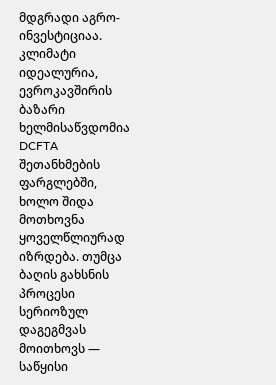მდგრადი აგრო-ინვესტიციაა. კლიმატი იდეალურია, ევროკავშირის ბაზარი ხელმისაწვდომია DCFTA შეთანხმების ფარგლებში, ხოლო შიდა მოთხოვნა ყოველწლიურად იზრდება. თუმცა ბაღის გახსნის პროცესი სერიოზულ დაგეგმვას მოითხოვს — საწყისი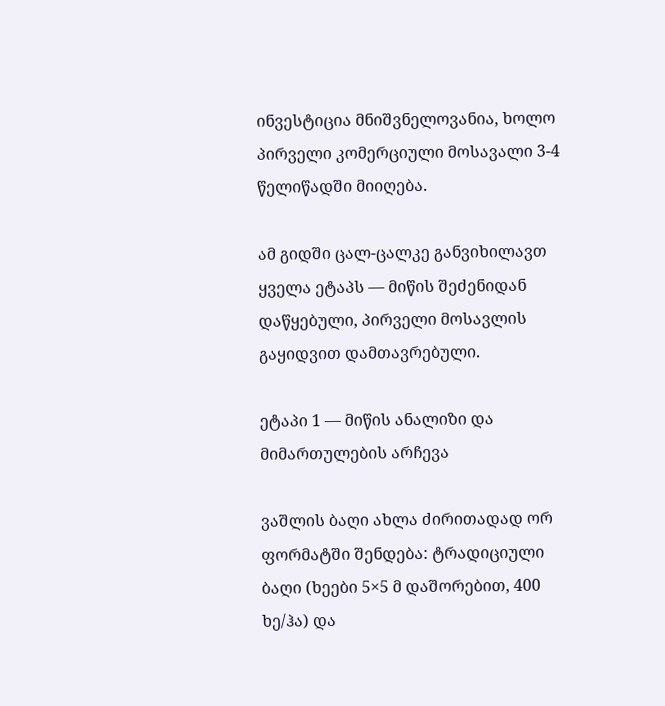ინვესტიცია მნიშვნელოვანია, ხოლო პირველი კომერციული მოსავალი 3-4 წელიწადში მიიღება.

ამ გიდში ცალ-ცალკე განვიხილავთ ყველა ეტაპს — მიწის შეძენიდან დაწყებული, პირველი მოსავლის გაყიდვით დამთავრებული.

ეტაპი 1 — მიწის ანალიზი და მიმართულების არჩევა

ვაშლის ბაღი ახლა ძირითადად ორ ფორმატში შენდება: ტრადიციული ბაღი (ხეები 5×5 მ დაშორებით, 400 ხე/ჰა) და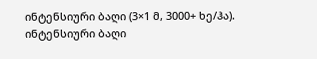ინტენსიური ბაღი (3×1 მ, 3000+ ხე/ჰა). ინტენსიური ბაღი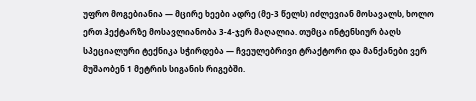უფრო მოგებიანია — მცირე ხეები ადრე (მე-3 წელს) იძლევიან მოსავალს, ხოლო ერთ ჰექტარზე მოსავლიანობა 3-4-ჯერ მაღალია. თუმცა ინტენსიურ ბაღს სპეციალური ტექნიკა სჭირდება — ჩვეულებრივი ტრაქტორი და მანქანები ვერ მუშაობენ 1 მეტრის სიგანის რიგებში.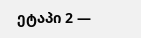ეტაპი 2 —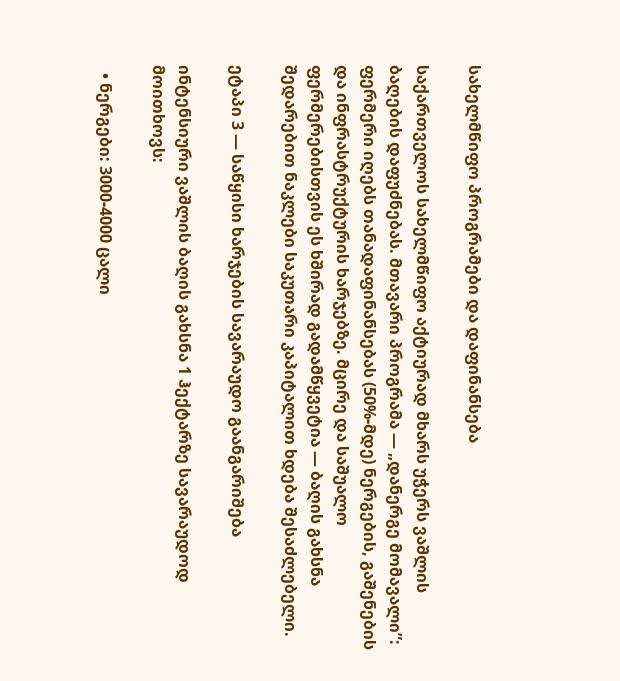სახელმწიფო პროგრამები და დაფინანსება

საქართველოს სახელმწიფო აქტიურად მხარს უჭერს ვაშლის ბაღების დაფუძნებას. მთავარი პროგრამა — „დანერგე მომავალი”: ფერმერი იღებს თანადაფინანსებას (50%-მდე) ნერგების, გაშენების და ინფრასტრუქტურის ხარჯებზე. მცირე და საშუალო ფერმერებისთვის ეს ხშირად გადამწყვეტია — ბაღის გახსნა შედარებით ნაკლები საკუთარი კაპიტალით ხდება შესაძლებელი.

ეტაპი 3 — საწყისი ხარჯების სავარაუდო გაანგარიშება

ინტენსიური ვაშლის ბაღის გახსნა 1 ჰექტარზე სავარაუდოდ მოითხოვს:

  • ნერგები: 3000-4000 ცალი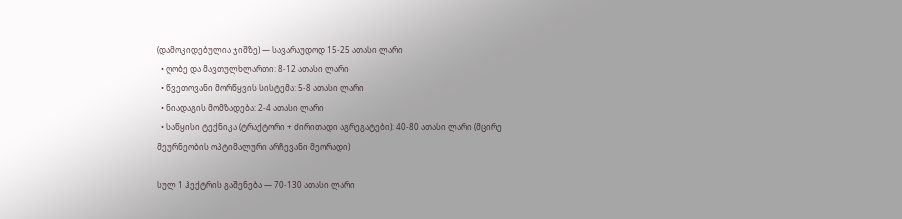(დამოკიდებულია ჯიშზე) — სავარაუდოდ 15-25 ათასი ლარი
  • ღობე და მავთულხლართი: 8-12 ათასი ლარი
  • წვეთოვანი მორწყვის სისტემა: 5-8 ათასი ლარი
  • ნიადაგის მომზადება: 2-4 ათასი ლარი
  • საწყისი ტექნიკა (ტრაქტორი + ძირითადი აგრეგატები): 40-80 ათასი ლარი (მცირე მეურნეობის ოპტიმალური არჩევანი მეორადი)

სულ 1 ჰექტრის გაშენება — 70-130 ათასი ლარი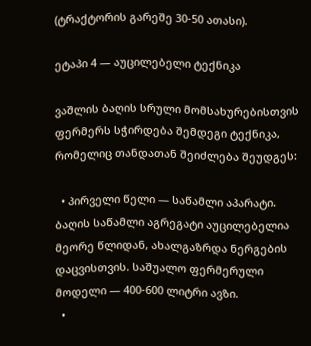(ტრაქტორის გარეშე 30-50 ათასი).

ეტაპი 4 — აუცილებელი ტექნიკა

ვაშლის ბაღის სრული მომსახურებისთვის ფერმერს სჭირდება შემდეგი ტექნიკა, რომელიც თანდათან შეიძლება შეუდგეს:

  • პირველი წელი — საწამლი აპარატი. ბაღის საწამლი აგრეგატი აუცილებელია მეორე წლიდან, ახალგაზრდა ნერგების დაცვისთვის. საშუალო ფერმერული მოდელი — 400-600 ლიტრი ავზი.
  •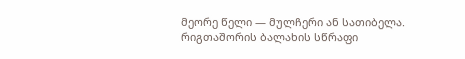მეორე წელი — მულჩერი ან სათიბელა. რიგთაშორის ბალახის სწრაფი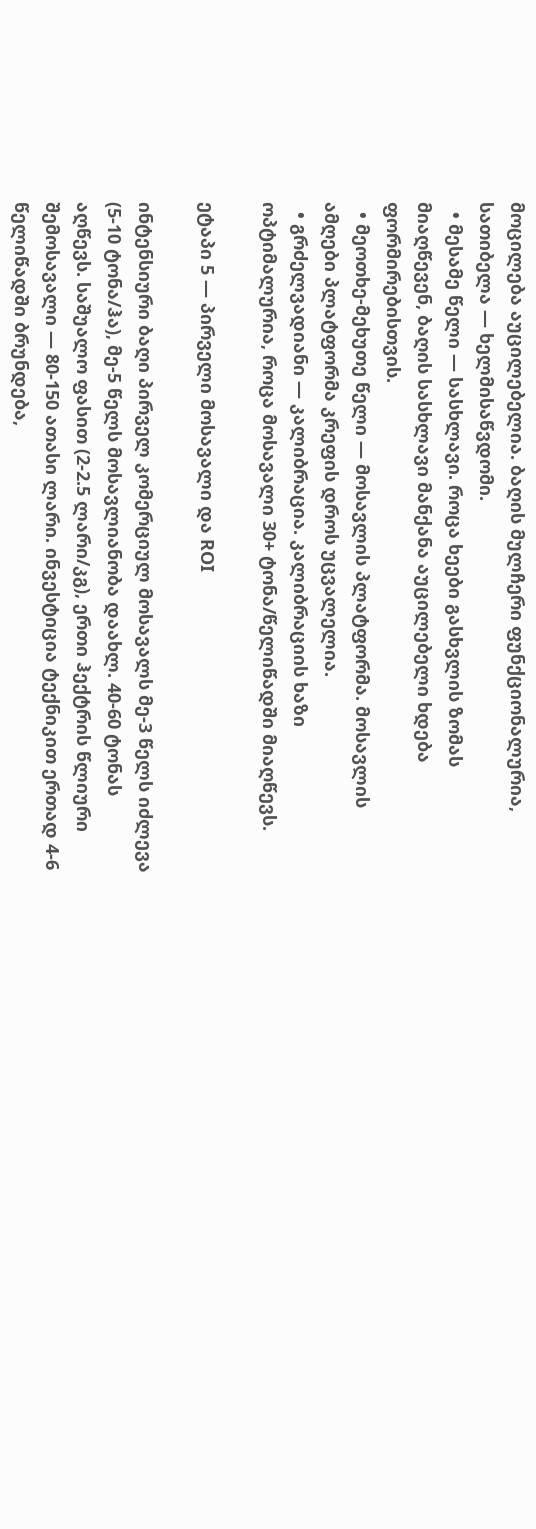მოცილება აუცილებელია. ბაღის მულჩერი ფუნქციონალურია, სათიბელა — ხელმისაწვდომი.
  • მესამე წელი — სასხლავი. როცა ხეები გასხვლის ზომას მიაღწევენ, ბაღის სასხლავი მანქანა აუცილებელი ხდება ფორმირებისთვის.
  • მეოთხე-მეხუთე წელი — მოსავლის პლატფორმა. მოსავლის ამღები პლატფორმა კრეფის დროს უცვალელია.
  • გრძელვადიანი — კალიბრაცია. კალიბრაციის ხაზი ოპტიმალურია, როცა მოსავალი 30+ ტონა/წელიწადში მიაღწევს.

ეტაპი 5 — პირველი მოსავალი და ROI

ინტენსიური ბაღი პირველ კომერციულ მოსავალს მე-3 წელს იძლევა (5-10 ტონა/ჰა), მე-5 წელს მოსავლიანობა დაახლ. 40-60 ტონას აღწევს. საშუალო ფასით (2-2.5 ლარი/კგ), ერთი ჰექტრის წლიური შემოსავალი — 80-150 ათასი ლარი. ინვესტიცია ტექნიკით ერთად 4-6 წელიწადში ბრუნდება,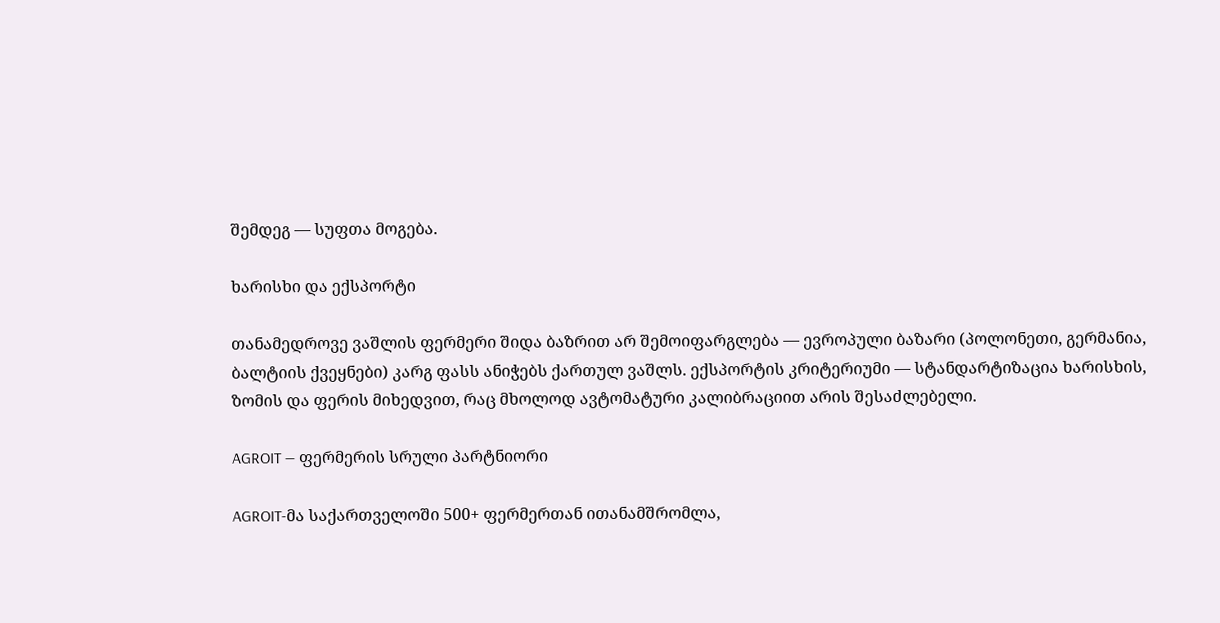შემდეგ — სუფთა მოგება.

ხარისხი და ექსპორტი

თანამედროვე ვაშლის ფერმერი შიდა ბაზრით არ შემოიფარგლება — ევროპული ბაზარი (პოლონეთი, გერმანია, ბალტიის ქვეყნები) კარგ ფასს ანიჭებს ქართულ ვაშლს. ექსპორტის კრიტერიუმი — სტანდარტიზაცია ხარისხის, ზომის და ფერის მიხედვით, რაც მხოლოდ ავტომატური კალიბრაციით არის შესაძლებელი.

AGROIT — ფერმერის სრული პარტნიორი

AGROIT-მა საქართველოში 500+ ფერმერთან ითანამშრომლა,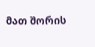მათ შორის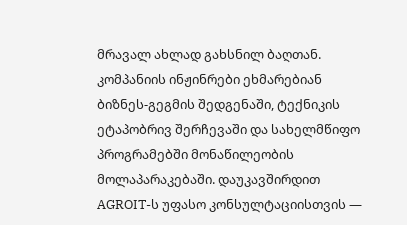მრავალ ახლად გახსნილ ბაღთან. კომპანიის ინჟინრები ეხმარებიან ბიზნეს-გეგმის შედგენაში, ტექნიკის ეტაპობრივ შერჩევაში და სახელმწიფო პროგრამებში მონაწილეობის მოლაპარაკებაში. დაუკავშირდით AGROIT-ს უფასო კონსულტაციისთვის —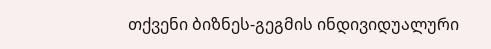თქვენი ბიზნეს-გეგმის ინდივიდუალური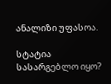ანალიზი უფასოა.

სტატია სასარგებლო იყო?